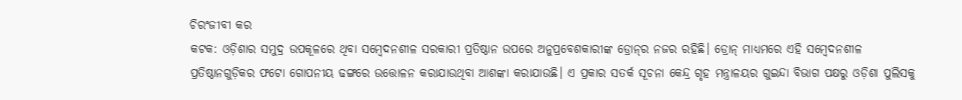ଚିରଂଜୀବୀ କର
କଟକ: ଓଡ଼ିଶାର ସମୁଦ୍ର ଉପକୂଳରେ ଥିବା ସମ୍ବେଦନଶୀଳ ସରକାରୀ ପ୍ରତିଷ୍ଠାନ ଉପରେ ଅନୁପ୍ରବେଶକାରୀଙ୍କ ଡ୍ରୋନ୍‌ର ନଜର ରହିଛି। ଡ୍ରୋନ୍ ମାଧ୍ୟମରେ ଏହି ସମ୍ବେଦନଶୀଳ ପ୍ରତିଷ୍ଠାନଗୁଡ଼ିକର ଫଟୋ ଗୋପନୀୟ ଢଙ୍ଗରେ ଉତ୍ତୋଳନ କରାଯାଉଥିବା ଆଶଙ୍କା କରାଯାଉଛି। ଏ ପ୍ରକାର ସତର୍କ ସୂଚନା କେନ୍ଦ୍ର ଗୃହ ମନ୍ତ୍ରାଳୟର ଗୁଇନ୍ଦା ବିଭାଗ ପକ୍ଷରୁ ଓଡ଼ିଶା ପୁଲିସକୁ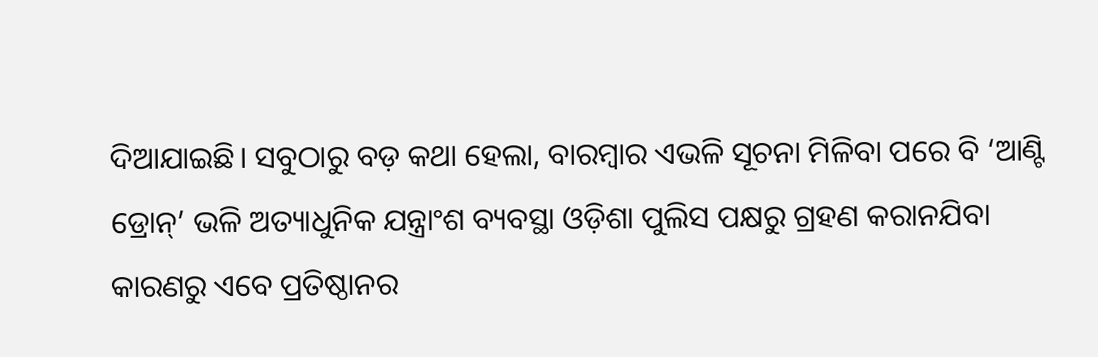ଦିଆଯାଇଛି। ସବୁଠାରୁ ବଡ଼ କଥା ହେଲା, ବାରମ୍ବାର ଏଭଳି ସୂଚନା ମିଳିବା ପରେ ବି ‘ଆଣ୍ଟି ଡ୍ରୋନ୍’ ଭଳି ଅତ୍ୟାଧୁନିକ ଯନ୍ତ୍ରାଂଶ ବ୍ୟବସ୍ଥା ଓଡ଼ିଶା ପୁଲିସ ପକ୍ଷରୁ ଗ୍ରହଣ କରାନଯିବା କାରଣରୁ ଏବେ ପ୍ରତିଷ୍ଠାନର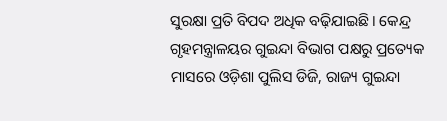ସୁରକ୍ଷା ପ୍ରତି ବିପଦ ଅଧିକ ବଢ଼ିଯାଇଛି। କେନ୍ଦ୍ର ଗୃହମନ୍ତ୍ରାଳୟର ଗୁଇନ୍ଦା ବିଭାଗ ପକ୍ଷରୁ ପ୍ରତ୍ୟେକ ମାସରେ ଓଡ଼ିଶା ପୁଲିସ ଡିଜି, ରାଜ୍ୟ ଗୁଇନ୍ଦା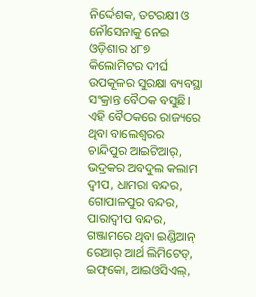ନିର୍ଦ୍ଦେଶକ, ତଟରକ୍ଷୀ ଓ ନୌସେନାକୁ ନେଇ ଓଡ଼ିଶାର ୪୮୭ କିଲୋମିଟର ଦୀର୍ଘ ଉପକୂଳର ସୁରକ୍ଷା ବ୍ୟବସ୍ଥା ସଂକ୍ରାନ୍ତ ବୈଠକ ବସୁଛି। ଏହି ବୈଠକରେ ରାଜ୍ୟରେ ଥିବା ବାଲେଶ୍ବରର ଚାନ୍ଦିପୁର ଆଇଟିଆର୍, ଭଦ୍ରକର ଅବଦୁଲ କଲାମ ଦ୍ବୀପ, ଧାମରା ବନ୍ଦର, ଗୋପାଳପୁର ବନ୍ଦର, ପାରାଦ୍ବୀପ ବନ୍ଦର, ଗଞ୍ଜାମରେ ଥିବା ଇଣ୍ଡିଆନ୍ ରେଆର୍ ଆର୍ଥ ଲିମିଟେଡ୍, ଇଫ୍‌କୋ, ଆଇଓସିଏଲ୍,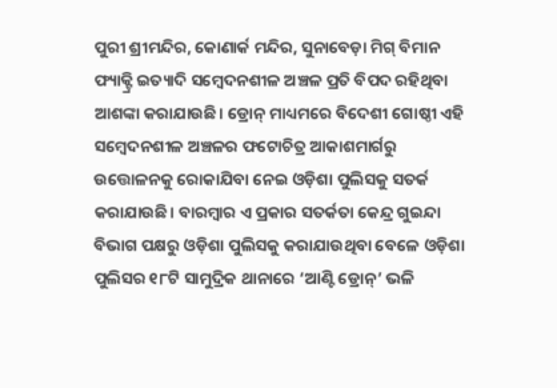ପୁରୀ ଶ୍ରୀମନ୍ଦିର, କୋଣାର୍କ ମନ୍ଦିର, ସୁନାବେଡ଼ା ମିଗ୍ ବିମାନ ଫ୍ୟାକ୍ଟ୍ରି ଇତ୍ୟାଦି ସମ୍ବେଦନଶୀଳ ଅଞ୍ଚଳ ପ୍ରତି ବିପଦ ରହିଥିବା ଆଶଙ୍କା କରାଯାଉଛି। ଡ୍ରୋନ୍ ମାଧ୍ୟମରେ ବିଦେଶୀ ଗୋଷ୍ଠୀ ଏହି ସମ୍ବେଦନଶୀଳ ଅଞ୍ଚଳର ଫଟୋଚିତ୍ର ଆକାଶମାର୍ଗରୁ ଉତ୍ତୋଳନକୁ ରୋକାଯିବା ନେଇ ଓଡ଼ିଶା ପୁଲିସକୁ ସତର୍କ କରାଯାଉଛି। ବାରମ୍ବାର ଏ ପ୍ରକାର ସତର୍କତା କେନ୍ଦ୍ର ଗୁଇନ୍ଦା ବିଭାଗ ପକ୍ଷରୁ ଓଡ଼ିଶା ପୁଲିସକୁ କରାଯାଉଥିବା ବେଳେ ଓଡ଼ିଶା ପୁଲିସର ୧୮ଟି ସାମୁଦ୍ରିକ ଥାନାରେ ‘ଆଣ୍ଟି ଡ୍ରୋନ୍’ ଭଳି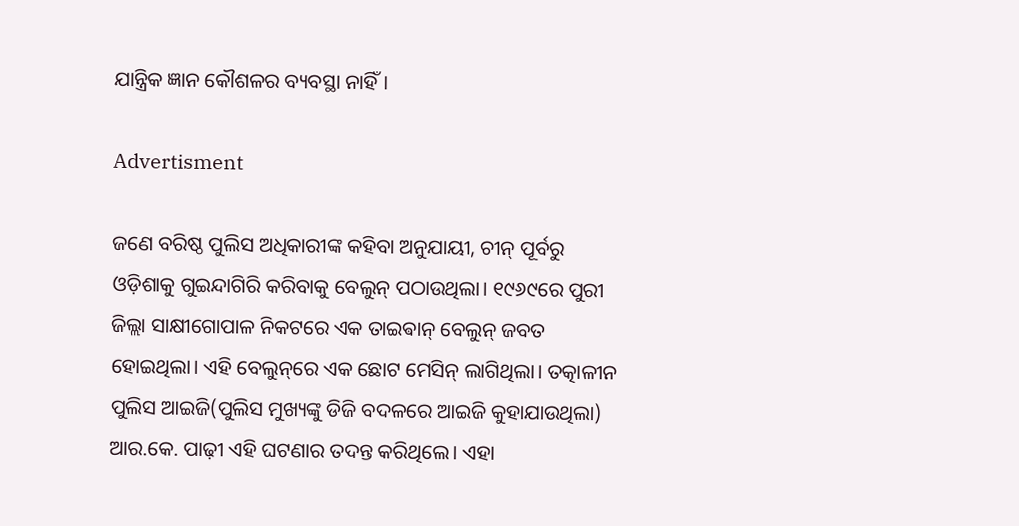ଯାନ୍ତ୍ରିକ ଜ୍ଞାନ କୌଶଳର ବ୍ୟବସ୍ଥା ନାହିଁ।

Advertisment

ଜଣେ ବରିଷ୍ଠ ପୁଲିସ ଅଧିକାରୀଙ୍କ କହିବା ଅନୁଯାୟୀ, ଚୀନ୍‌ ପୂର୍ବରୁ ଓଡ଼ିଶାକୁ ଗୁଇନ୍ଦାଗିରି କରିବାକୁ ବେଲୁନ୍ ପଠାଉଥିଲା। ୧୯୬୯ରେ ପୁରୀ ଜିଲ୍ଲା ସାକ୍ଷୀଗୋପାଳ ନିକଟରେ ଏକ ତାଇଵାନ୍‌ ବେଲୁନ୍‌ ଜବତ ହୋଇଥିଲା। ଏହି ବେଲୁନ୍‌ରେ ଏକ ଛୋଟ ମେସିନ୍ ଲାଗିଥିଲା। ତତ୍କାଳୀନ ପୁଲିସ ଆଇଜି(ପୁଲିସ ମୁଖ୍ୟଙ୍କୁ ଡିଜି ବଦଳରେ ଆଇଜି କୁହାଯାଉଥିଲା) ଆର.କେ. ପାଢ଼ୀ ଏହି ଘଟଣାର ତଦନ୍ତ କରିଥିଲେ। ଏହା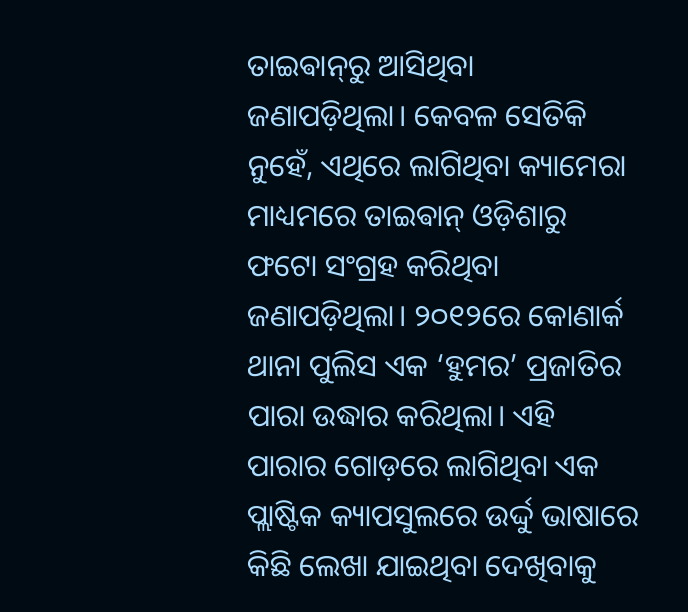ତାଇଵାନ୍‌ରୁ ଆସିଥିବା ଜଣାପଡ଼ିଥିଲା। କେବଳ ସେତିକି ନୁହେଁ, ଏଥିରେ ଲାଗିଥିବା କ୍ୟାମେରା ମାଧ୍ୟମରେ ତାଇଵାନ୍‌ ଓଡ଼ିଶାରୁ ଫଟୋ ସଂଗ୍ରହ କରିଥିବା ଜଣାପଡ଼ିଥିଲା। ୨୦୧୨ରେ କୋଣାର୍କ ଥାନା ପୁଲିସ ଏକ ‘ହୁମର’ ପ୍ରଜାତିର ପାରା ଉଦ୍ଧାର କରିଥିଲା। ଏହି ପାରାର ଗୋଡ଼ରେ ଲାଗିଥିବା ଏକ ପ୍ଲାଷ୍ଟିକ କ୍ୟାପସୁଲରେ ଉର୍ଦ୍ଦୁ ଭାଷାରେ କିଛି ଲେଖା ଯାଇଥିବା ଦେଖିବାକୁ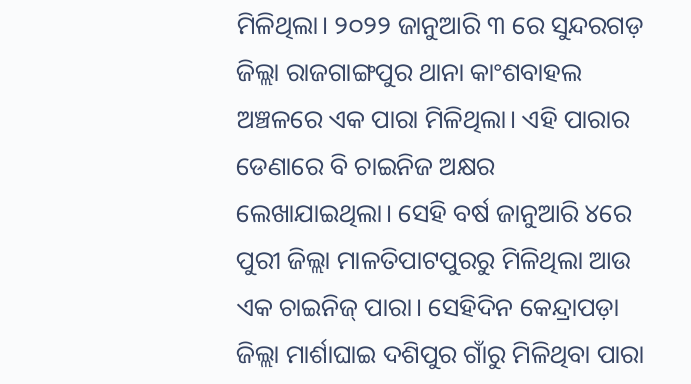ମିଳିଥିଲା। ୨୦୨୨ ଜାନୁଆରି ୩ ରେ ସୁନ୍ଦରଗଡ଼ ଜିଲ୍ଲା ରାଜଗାଙ୍ଗପୁର ଥାନା କାଂଶବାହଲ ଅଞ୍ଚଳରେ ଏକ ପାରା ମିଳିଥିଲା। ଏହି ପାରାର ଡେଣାରେ ବି ଚାଇନିଜ ଅକ୍ଷର ଲେଖାଯାଇଥିଲା। ସେହି ବର୍ଷ ଜାନୁଆରି ୪ରେ ପୁରୀ ଜିଲ୍ଲା ମାଳତିପାଟପୁରରୁ ମିଳିଥିଲା ଆଉ ଏକ ଚାଇନିଜ୍ ପାରା। ସେହିଦିନ କେନ୍ଦ୍ରାପଡ଼ା ଜିଲ୍ଲା ମାର୍ଶାଘାଇ ଦଶିପୁର ଗାଁରୁ ମିଳିଥିବା ପାରା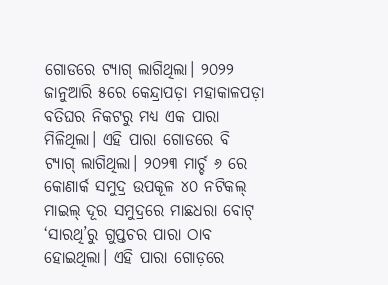ଗୋଡରେ ଟ୍ୟାଗ୍ ଲାଗିଥିଲା। ୨୦୨୨ ଜାନୁଆରି ୫ରେ କେନ୍ଦ୍ରାପଡ଼ା ମହାକାଳପଡ଼ା ବତିଘର ନିକଟରୁ ମଧ୍ୟ ଏକ ପାରା ମିଳିଥିଲା। ଏହି ପାରା ଗୋଡରେ ବି ଟ୍ୟାଗ୍ ଲାଗିଥିଲା। ୨୦୨୩ ମାର୍ଚ୍ଚ ୬ ରେ କୋଣାର୍କ ସମୁଦ୍ର ଉପକୂଳ ୪୦ ନଟିକଲ୍ ମାଇଲ୍ ଦୂର ସମୁଦ୍ରରେ ମାଛଧରା ବୋଟ୍‌ ‘ସାରଥି’ରୁ ଗୁପ୍ତଚର ପାରା ଠାବ ହୋଇଥିଲା। ଏହି ପାରା ଗୋଡ଼ରେ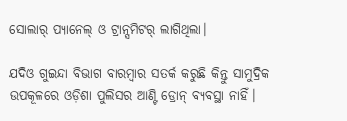ସୋଲାର୍ ପ୍ୟାନେଲ୍ ଓ ଟ୍ରାନ୍ସମିଟର୍ ଲାଗିଥିଲା।

ଯଦିଓ ଗୁଇନ୍ଦା ବିଭାଗ ବାରମ୍ବାର ସତର୍କ କରୁଛି କିନ୍ତୁ ସାମୁଦ୍ରିକ ଉପକୂଳରେ ଓଡ଼ିଶା ପୁଲିସର ଆଣ୍ଟି ଡ୍ରୋନ୍ ବ୍ୟବସ୍ଥା ନାହିଁ।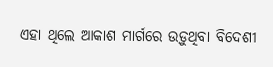ଏହା ଥିଲେ ଆକାଶ ମାର୍ଗରେ ଉଡ଼ୁଥିବା ବିଦେଶୀ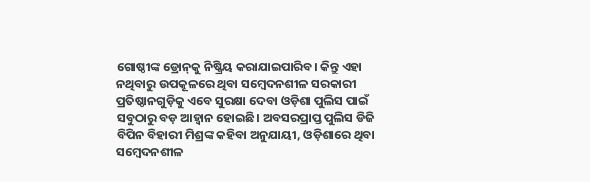ଗୋଷ୍ଠୀଙ୍କ ଡ୍ରୋନ୍‌କୁ ନିଷ୍କ୍ରିୟ କରାଯାଇପାରିବ। କିନ୍ତୁ ଏହା ନଥିବାରୁ ଉପକୂଳରେ ଥିବା ସମ୍ବେଦନଶୀଳ ସରକାରୀ ପ୍ରତିଷ୍ଠାନଗୁଡ଼ିକୁ ଏବେ ସୁରକ୍ଷା ଦେବା ଓଡ଼ିଶା ପୁଲିସ ପାଇଁ ସବୁଠାରୁ ବଡ଼ ଆହ୍ବାନ ହୋଇଛି। ଅବସରପ୍ରାପ୍ତ ପୁଲିସ ଡିଜି ବିପିନ ବିହାରୀ ମିଶ୍ରଙ୍କ କହିବା ଅନୁଯାୟୀ, ଓଡ଼ିଶାରେ ଥିବା ସମ୍ବେଦନଶୀଳ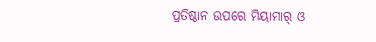ପ୍ରତିଷ୍ଠାନ ଉପରେ ମିୟାମାର୍ ଓ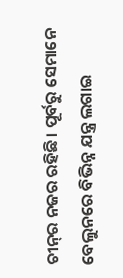ଚୀନ୍‌ର ନଜର ରହିଛି। ପୂର୍ବରୁ ସେମାନେ ବେଲୁନରେ ବିଭିନ୍ନ ଯନ୍ତ୍ର ଲଗାଇ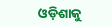ଓଡ଼ିଶାକୁ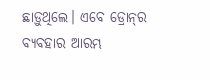ଛାଡ଼ୁଥିଲେ। ଏବେ ଡ୍ରୋନ୍‌ର ବ୍ୟବହାର ଆରମ୍ଭ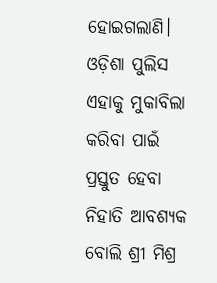ହୋଇଗଲାଣି। ଓଡ଼ିଶା ପୁଲିସ ଏହାକୁ ମୁକାବିଲା କରିବା ପାଇଁ ପ୍ରସ୍ତୁତ ହେବା ନିହାତି ଆବଶ୍ୟକ ବୋଲି ଶ୍ରୀ ମିଶ୍ର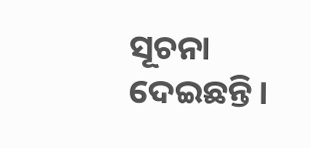ସୂଚନା ଦେଇଛନ୍ତି।